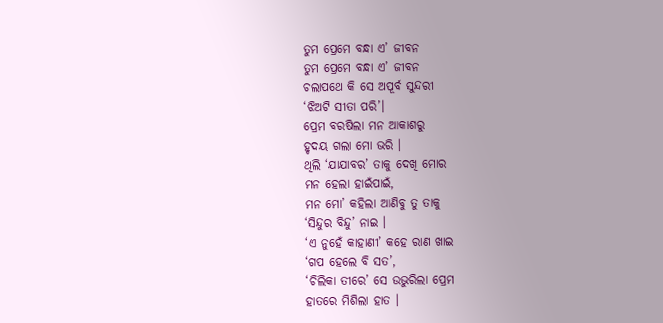ତୁମ ପ୍ରେମେ ବନ୍ଧା ଏ’ ଜୀବନ
ତୁମ ପ୍ରେମେ ବନ୍ଧା ଏ’ ଜୀବନ
ଚଲାପଥେ କି ସେ ଅପୂର୍ବ ସୁନ୍ଦରୀ
‘ଝିଅଟି ସୀତା ପରି’।
ପ୍ରେମ ବରଷିଲା ମନ ଆକାଶରୁ
ହୃଦୟ ଗଲା ମୋ ଭରି ।
ଥିଲି ‘ଯାଯାବର’ ତାକୁ ଦେଖି ମୋର
ମନ ହେଲା ହାଇଁପାଇଁ,
ମନ ମୋ’ କହିଲା ଆଣିବୁ ତୁ ତାକୁ
‘ସିନ୍ଦୁର ବିନ୍ଦୁ’ ନାଇ ।
‘ଏ ନୁହେଁ କାହାଣୀ’ କହେ ରାଣ ଖାଇ
‘ଗପ ହେଲେ ବି ସତ’,
‘ଚିଲିକା ତୀରେ’ ସେ ଉଭୁରିଲା ପ୍ରେମ
ହାତରେ ମିଶିଲା ହାତ ।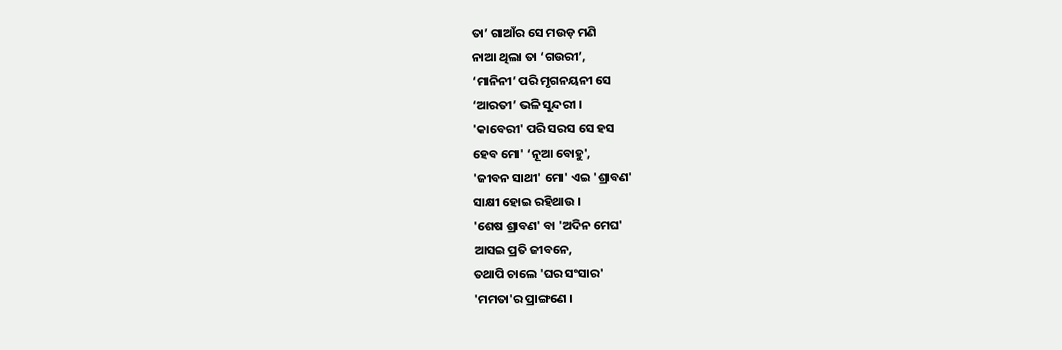ତା’ ଗାଆଁର ସେ ମଉଡ଼ ମଣି
ନାଆ ଥିଲା ତା ‘ଗଉରୀ’,
‘ମାନିନୀ’ ପରି ମୃଗନୟନୀ ସେ
‘ଆରତୀ’ ଭଳି ସୁନ୍ଦରୀ ।
'କାବେରୀ' ପରି ସରସ ସେ ହସ
ହେବ ମୋ' ‘ନୂଆ ବୋହୁ',
'ଜୀବନ ସାଥୀ' ମୋ' ଏଇ 'ଶ୍ରାବଣ'
ସାକ୍ଷୀ ହୋଇ ରହିଥାଉ ।
'ଶେଷ ଶ୍ରାବଣ' ବା 'ଅଦିନ ମେଘ'
ଆସଇ ପ୍ରତି ଜୀବନେ,
ତଥାପି ଚାଲେ 'ଘର ସଂସାର'
'ମମତା'ର ପ୍ରାଙ୍ଗଣେ ।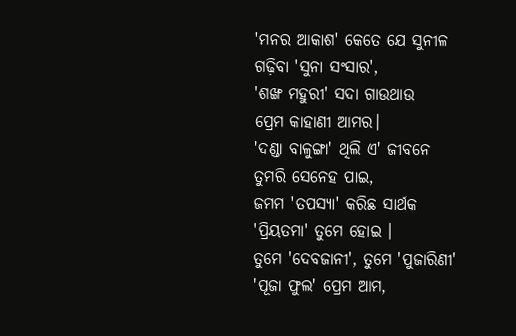'ମନର ଆକାଶ' କେତେ ଯେ ସୁନୀଳ
ଗଢ଼ିବା 'ସୁନା ସଂସାର',
'ଶଙ୍ଖ ମହୁରୀ' ସଦା ଗାଉଥାଉ
ପ୍ରେମ କାହାଣୀ ଆମର।
'ଦଣ୍ଡା ବାଳୁଙ୍ଗା' ଥିଲି ଏ' ଜୀବନେ
ତୁମରି ସେନେହ ପାଇ,
ଜମମ 'ତପସ୍ୟା' କରିଛ ସାର୍ଥକ
'ପ୍ରିୟତମା' ତୁମେ ହୋଇ ।
ତୁମେ 'ଦେବଜାନୀ', ତୁମେ 'ପୁଜାରିଣୀ'
'ପୂଜା ଫୁଲ' ପ୍ରେମ ଆମ,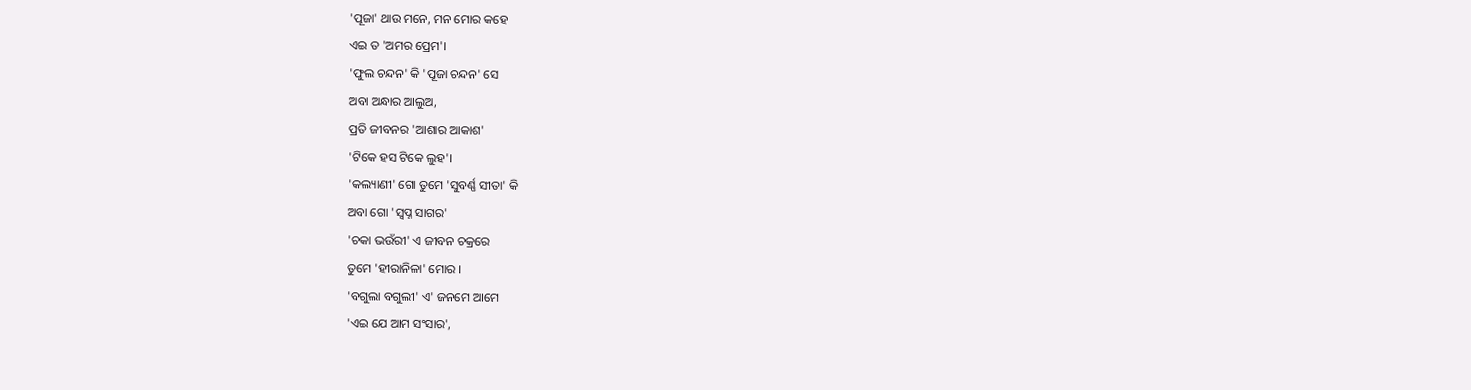'ପୂଜା' ଥାଉ ମନେ, ମନ ମୋର କହେ
ଏଇ ତ 'ଅମର ପ୍ରେମ'।
'ଫୁଲ ଚନ୍ଦନ' କି 'ପୂଜା ଚନ୍ଦନ' ସେ
ଅବା ଅନ୍ଧାର ଆଲୁଅ,
ପ୍ରତି ଜୀବନର 'ଆଶାର ଆକାଶ'
'ଟିକେ ହସ ଟିକେ ଲୁହ'।
'କଲ୍ୟାଣୀ' ଗୋ ତୁମେ 'ସୁବର୍ଣ୍ଣ ସୀତା' କି
ଅବା ଗୋ 'ସ୍ବପ୍ନ ସାଗର'
'ଚକା ଭଉଁରୀ' ଏ ଜୀବନ ଚକ୍ରରେ
ତୁମେ 'ହୀରାନିଳା' ମୋର ।
'ବଗୁଲା ବଗୁଲୀ' ଏ' ଜନମେ ଆମେ
'ଏଇ ଯେ ଆମ ସଂସାର',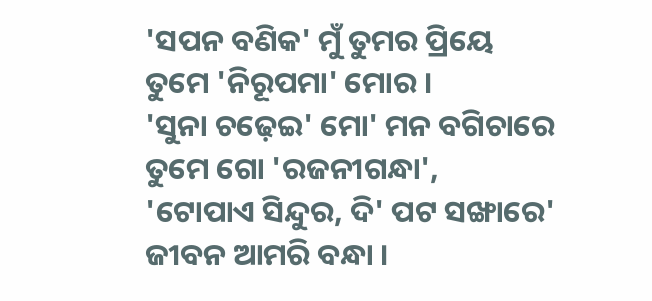'ସପନ ବଣିକ' ମୁଁ ତୁମର ପ୍ରିୟେ
ତୁମେ 'ନିରୂପମା' ମୋର ।
'ସୁନା ଚଢ଼େଇ' ମୋ' ମନ ବଗିଚାରେ
ତୁମେ ଗୋ 'ରଜନୀଗନ୍ଧା',
'ଟୋପାଏ ସିନ୍ଦୁର, ଦି' ପଟ ସଙ୍ଖାରେ'
ଜୀବନ ଆମରି ବନ୍ଧା ।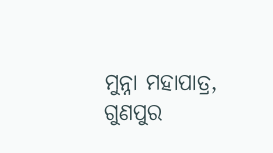ମୁନ୍ନା ମହାପାତ୍ର,
ଗୁଣପୁର